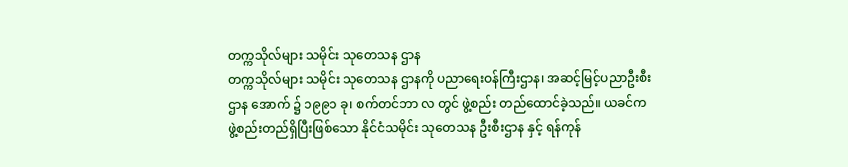တက္ကသိုလ်များ သမိုင်း သုတေသန ဌာန
တက္ကသိုလ်များ သမိုင်း သုတေသန ဌာနကို ပညာရေးဝန်ကြီးဌာန၊ အဆင့်မြင့်ပညာဦးစီးဌာန အောက် ၌ ၁၉၉၁ ခု၊ စက်တင်ဘာ လ တွင် ဖွဲ့စည်း တည်ထောင်ခဲ့သည်။ ယခင်က ဖွဲ့စည်းတည်ရှိပြီးဖြစ်သော နိုင်ငံသမိုင်း သုတေသန ဦးစီးဌာန နှင့် ရန်ကုန်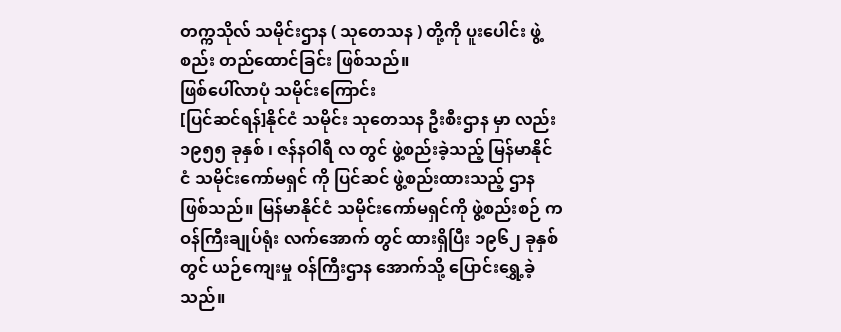တက္ကသိုလ် သမိုင်းဌာန ( သုတေသန ) တို့ကို ပူးပေါင်း ဖွဲ့စည်း တည်ထောင်ခြင်း ဖြစ်သည်။
ဖြစ်ပေါ်လာပုံ သမိုင်းကြောင်း
[ပြင်ဆင်ရန်]နိုင်ငံ သမိုင်း သုတေသန ဦးစီးဌာန မှာ လည်း ၁၉၅၅ ခုနှစ် ၊ ဇန်နဝါရီ လ တွင် ဖွဲ့စည်းခဲ့သည့် မြန်မာနိုင်ငံ သမိုင်းကော်မရှင် ကို ပြင်ဆင် ဖွဲ့စည်းထားသည့် ဌာန ဖြစ်သည်။ မြန်မာနိုင်ငံ သမိုင်းကော်မရှင်ကို ဖွဲ့စည်းစဉ် က ဝန်ကြီးချုပ်ရုံး လက်အောက် တွင် ထားရှိပြီး ၁၉၆၂ ခုနှစ်တွင် ယဉ်ကျေးမှု ဝန်ကြီးဌာန အောက်သို့ ပြောင်းရွှေ့ခဲ့သည်။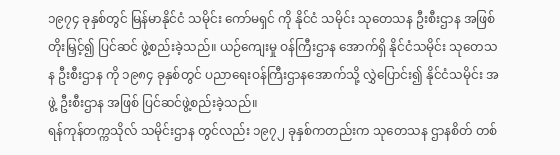၁၉၇၄ ခုနှစ်တွင် မြန်မာနိုင်ငံ သမိုင်း ကော်မရှင် ကို နိုင်ငံ သမိုင်း သုတေသန ဦးစီးဌာန အဖြစ် တိုးမြှင့်၍ ပြင်ဆင် ဖွဲ့စည်းခဲ့သည်။ ယဉ်ကျေးမှု ဝန်ကြီးဌာန အောက်ရှိ နိုင်ငံသမိုင်း သုတေသန ဦးစီးဌာန ကို ၁၉၈၄ ခုနှစ်တွင် ပညာရေးဝန်ကြီးဌာနအောက်သို့ လွှဲပြောင်း၍ နိုင်ငံသမိုင်း အဖွဲ့ ဦးစီးဌာန အဖြစ် ပြင်ဆင်ဖွဲ့စည်းခဲ့သည်။
ရန်ကုန်တက္ကသိုလ် သမိုင်းဌာန တွင်လည်း ၁၉၇၂ ခုနှစ်ကတည်းက သုတေသန ဌာနစိတ် တစ်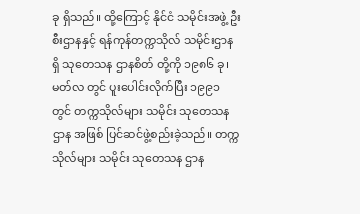ခု ရှိသည်။ ထို့ကြောင့် နိုင်ငံ သမိုင်းအဖွဲ့ ဦးစီးဌာနနှင့် ရန်ကုန်တက္ကသိုလ် သမိုင်းဌာန ရှိ သုတေသန ဌာနစိတ် တို့ကို ၁၉၈၆ ခု၊ မတ်လ တွင် ပူးပေါင်းလိုက်ပြီး ၁၉၉၁ တွင် တက္ကသိုလ်များ သမိုင်း သုတေသန ဌာန အဖြစ် ပြင်ဆင်ဖွဲ့စည်းခဲ့သည်။ တက္ကသိုလ်များ သမိုင်း သုတေသန ဌာန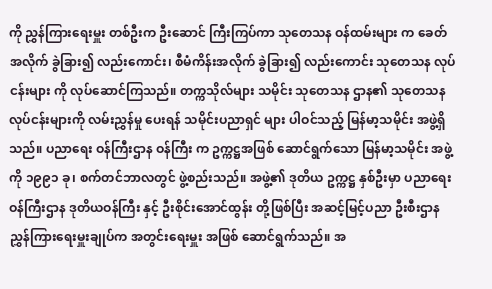ကို ညွှန်ကြားရေးမှူး တစ်ဦးက ဦးဆောင် ကြီးကြပ်ကာ သုတေသန ဝန်ထမ်းများ က ခေတ်အလိုက် ခွဲခြား၍ လည်းကောင်း၊ စီမံကိန်းအလိုက် ခွဲခြား၍ လည်းကောင်း သုတေသန လုပ်ငန်းများ ကို လုပ်ဆောင်ကြသည်။ တက္ကသိုလ်များ သမိုင်း သုတေသန ဌာန၏ သုတေသန လုပ်ငန်းများကို လမ်းညွှန်မှု ပေးရန် သမိုင်းပညာရှင် များ ပါဝင်သည့် မြန်မာ့သမိုင်း အဖွဲ့ရှိသည်။ ပညာရေး ဝန်ကြီးဌာန ဝန်ကြီး က ဥက္ကဋ္ဌအဖြစ် ဆောင်ရွက်သော မြန်မာ့သမိုင်း အဖွဲ့ကို ၁၉၉၁ ခု၊ စက်တင်ဘာလတွင် ဖွဲ့စည်းသည်။ အဖွဲ့၏ ဒုတိယ ဥက္ကဋ္ဌ နှစ်ဦးမှာ ပညာရေးဝန်ကြီးဌာန ဒုတိယဝန်ကြီး နှင့် ဦးစိုင်းအောင်ထွန်း တို့ဖြစ်ပြီး အဆင့်မြင့်ပညာ ဦးစီးဌာန ညွှန်ကြားရေးမှူးချုပ်က အတွင်းရေးမှူး အဖြစ် ဆောင်ရွက်သည်။ အ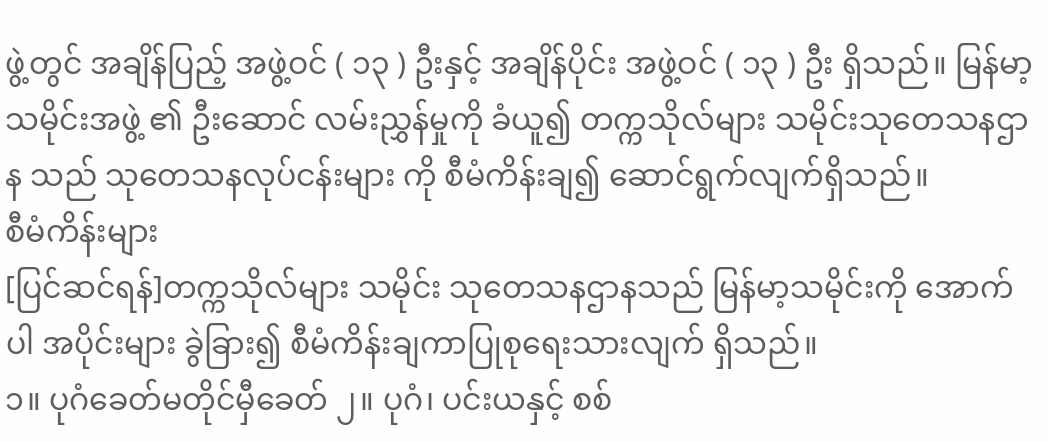ဖွဲ့တွင် အချိန်ပြည့် အဖွဲ့ဝင် ( ၁၃ ) ဦးနှင့် အချိန်ပိုင်း အဖွဲ့ဝင် ( ၁၃ ) ဦး ရှိသည်။ မြန်မာ့သမိုင်းအဖွဲ့ ၏ ဦးဆောင် လမ်းညွှန်မှုကို ခံယူ၍ တက္ကသိုလ်များ သမိုင်းသုတေသနဌာန သည် သုတေသနလုပ်ငန်းများ ကို စီမံကိန်းချ၍ ဆောင်ရွက်လျက်ရှိသည်။
စီမံကိန်းများ
[ပြင်ဆင်ရန်]တက္ကသိုလ်များ သမိုင်း သုတေသနဌာနသည် မြန်မာ့သမိုင်းကို အောက်ပါ အပိုင်းများ ခွဲခြား၍ စီမံကိန်းချကာပြုစုရေးသားလျက် ရှိသည်။
၁။ ပုဂံခေတ်မတိုင်မှီခေတ် ၂။ ပုဂံ၊ ပင်းယနှင့် စစ်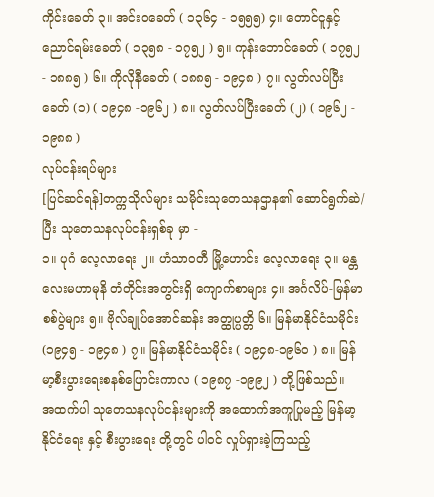ကိုင်းခေတ် ၃။ အင်းဝခေတ် ( ၁၃၆၄ - ၁၅၅၅) ၄။ တောင်ငူနှင့် ညောင်ရမ်းခေတ် ( ၁၃၅၈ - ၁၇၅၂ ) ၅။ ကုန်းဘောင်ခေတ် ( ၁၇၅၂ - ၁၈၈၅ ) ၆။ ကိုလိုနီခေတ် ( ၁၈၈၅ - ၁၉၄၈ ) ၇။ လွတ်လပ်ပြီးခေတ် (၁) ( ၁၉၄၈ -၁၉၆၂ ) ၈။ လွတ်လပ်ပြီးခေတ် (၂) ( ၁၉၆၂ - ၁၉၈၈ )
လုပ်ငန်းရပ်များ
[ပြင်ဆင်ရန်]တက္ကသိုလ်များ သမိုင်းသုတေသနဌာန၏ ဆောင်ရွက်ဆဲ/ပြီး သုတေသနလုပ်ငန်းရှစ်ခု မှာ -
၁။ ပုဂံ လေ့လာရေး ၂။ ဟံသာဝတီ မြို့ဟောင်း လေ့လာရေး ၃။ မန္တလေးမဟာမုနိ တံတိုင်းအတွင်းရှိ ကျောက်စာများ ၄။ အင်္ဂလိပ်-မြန်မာစစ်ပွဲများ ၅။ ဗိုလ်ချုပ်အောင်ဆန်း အတ္ထုပ္ပတ္တိ ၆။ မြန်မာနိုင်ငံသမိုင်း(၁၉၄၅ - ၁၉၄၈ ) ၇။ မြန်မာနိုင်ငံသမိုင်း ( ၁၉၄၈-၁၉၆၀ ) ၈။ မြန်မာ့စီးပွားရေးစနစ်ပြောင်းကာလ ( ၁၉၈၇ -၁၉၉၂ ) တို့ဖြစ်သည်။
အထက်ပါ သုတေသနလုပ်ငန်းများကို အထောက်အကူပြုမည့် မြန်မာ့နိုင်ငံရေး နှင့် စီးပွားရေး တို့တွင် ပါဝင် လှုပ်ရှားခဲ့ကြသည့်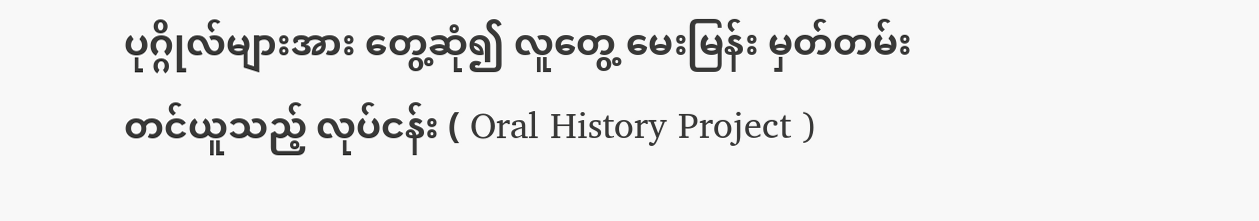ပုဂ္ဂိုလ်များအား တွေ့ဆုံ၍ လူတွေ့ မေးမြန်း မှတ်တမ်းတင်ယူသည့် လုပ်ငန်း ( Oral History Project )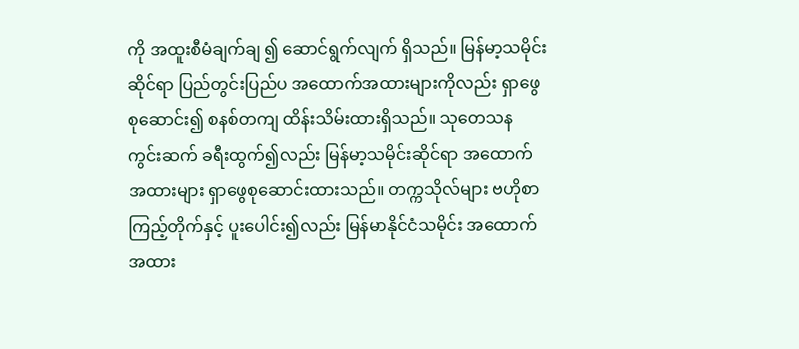ကို အထူးစီမံချက်ချ ၍ ဆောင်ရွက်လျက် ရှိသည်။ မြန်မာ့သမိုင်းဆိုင်ရာ ပြည်တွင်းပြည်ပ အထောက်အထားများကိုလည်း ရှာဖွေစုဆောင်း၍ စနစ်တကျ ထိန်းသိမ်းထားရှိသည်။ သုတေသန ကွင်းဆက် ခရီးထွက်၍လည်း မြန်မာ့သမိုင်းဆိုင်ရာ အထောက်အထားများ ရှာဖွေစုဆောင်းထားသည်။ တက္ကသိုလ်များ ဗဟိုစာကြည့်တိုက်နှင့် ပူးပေါင်း၍လည်း မြန်မာနိုင်ငံသမိုင်း အထောက်အထား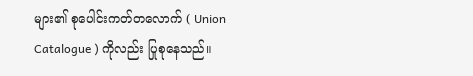များ၏ စုပေါင်းကတ်တလောက် ( Union Catalogue ) ကိုလည်း ပြုစုနေသည်။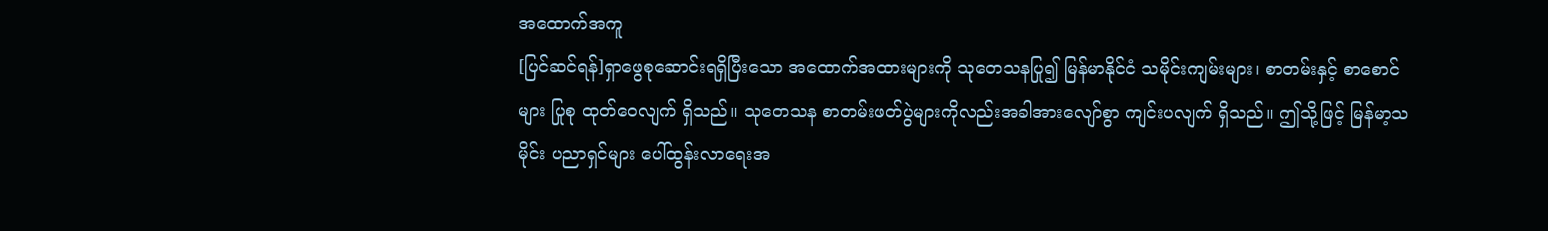အထောက်အကူ
[ပြင်ဆင်ရန်]ရှာဖွေစုဆောင်းရရှိပြီးသော အထောက်အထားများကို သုတေသနပြု၍ မြန်မာနိုင်ငံ သမိုင်းကျမ်းများ၊ စာတမ်းနှင့် စာစောင်များ ပြုစု ထုတ်ဝေလျက် ရှိသည်။ သုတေသန စာတမ်းဖတ်ပွဲများကိုလည်းအခါအားလျော်စွာ ကျင်းပလျက် ရှိသည်။ ဤသို့ဖြင့် မြန်မာ့သမိုင်း ပညာရှင်များ ပေါ်ထွန်းလာရေးအ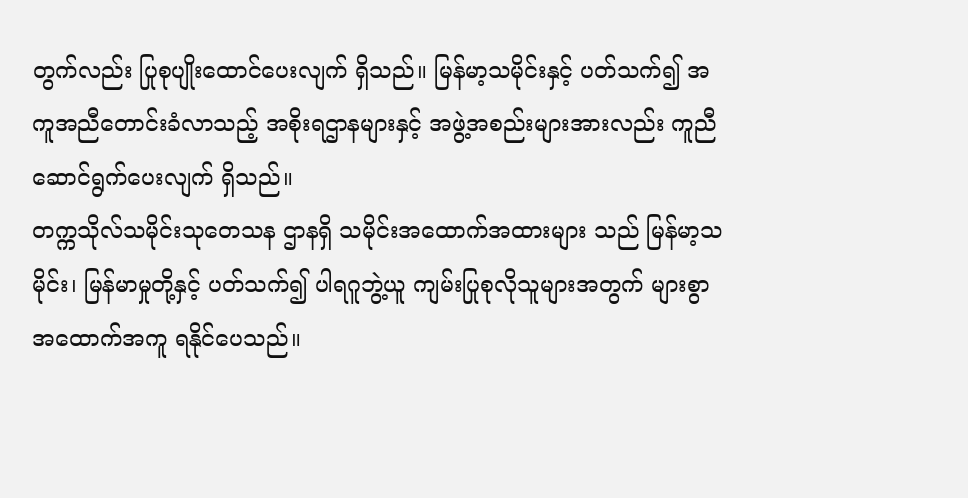တွက်လည်း ပြုစုပျိုးထောင်ပေးလျက် ရှိသည်။ မြန်မာ့သမိုင်းနှင့် ပတ်သက်၍ အကူအညီတောင်းခံလာသည့် အစိုးရဌာနများနှင့် အဖွဲ့အစည်းများအားလည်း ကူညီ ဆောင်ရွက်ပေးလျက် ရှိသည်။
တက္ကသိုလ်သမိုင်းသုတေသန ဌာနရှိ သမိုင်းအထောက်အထားများ သည် မြန်မာ့သမိုင်း၊ မြန်မာမှုတို့နှင့် ပတ်သက်၍ ပါရဂူဘွဲ့ယူ ကျမ်းပြုစုလိုသူများအတွက် များစွာ အထောက်အကူ ရနိုင်ပေသည်။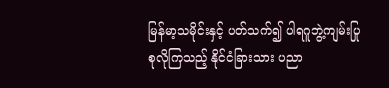မြန်မာ့သမိုင်းနှင့် ပတ်သက်၍ ပါရဂူဘွဲ့ကျမ်းပြုစုလိုကြသည့် နိုင်ငံခြားသား ပညာ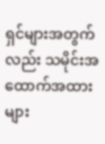ရှင်များအတွက်လည်း သမိုင်းအထောက်အထားများ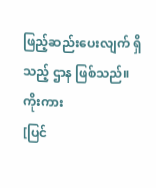ဖြည့်ဆည်းပေးလျက် ရှိသည့် ဌာန ဖြစ်သည်။
ကိုးကား
[ပြင်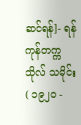ဆင်ရန်]- ရန်ကုန်တက္ကသိုလ် သမိုင်း ( ၁၉၂၀ -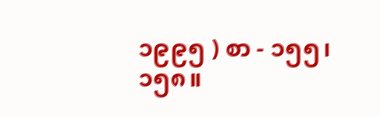၁၉၉၅ ) စာ - ၁၅၅၊ ၁၅၈။